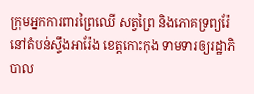ក្រុមអ្នកការពារព្រៃឈើ សត្វព្រៃ និងភោគទ្រព្យរ៉ែ នៅតំបន់ស្ទឹងអារ៉ែង ខេត្តកោះកុង ទាមទារឲ្យរដ្ឋាភិបាល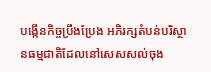បង្កើនកិច្ចប្រឹងប្រែង អភិរក្សតំបន់បរិស្ថានធម្មជាតិដែលនៅសេសសល់ចុង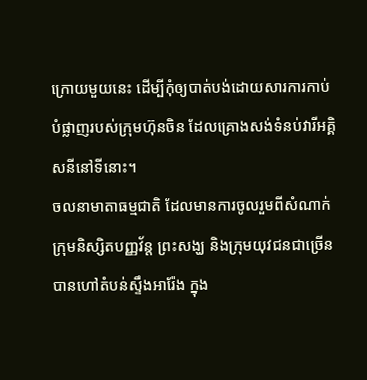ក្រោយមួយនេះ ដើម្បីកុំឲ្យបាត់បង់ដោយសារការកាប់បំផ្លាញរបស់ក្រុមហ៊ុនចិន ដែលគ្រោងសង់ទំនប់វារីអគ្គិសនីនៅទីនោះ។
ចលនាមាតាធម្មជាតិ ដែលមានការចូលរួមពីសំណាក់ក្រុមនិស្សិតបញ្ញវ័ន្ត ព្រះសង្ឃ និងក្រុមយុវជនជាច្រើន បានហៅតំបន់ស្ទឹងអារ៉ែង ក្នុង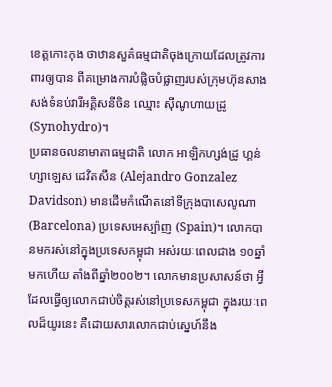ខេត្តកោះកុង ថាឋានសួគ៌ធម្មជាតិចុងក្រោយដែលត្រូវការពារឲ្យបាន ពីគម្រោងការបំផ្លិចបំផ្លាញរបស់ក្រុមហ៊ុនសាងសង់ទំនប់វារីអគ្គិសនីចិន ឈ្មោះ ស៊ីណូហាយដ្រូ (Synohydro)។
ប្រធានចលនាមាតាធម្មជាតិ លោក អាឡិកហ្សង់ដ្រូ ហ្គន់ហ្សាឡេស ដេវិតសឹន (Alejandro Gonzalez Davidson) មានដើមកំណើតនៅទីក្រុងបាសេលូណា (Barcelona) ប្រទេសអេស្ប៉ាញ (Spain)។ លោកបានមករស់នៅក្នុងប្រទេសកម្ពុជា អស់រយៈពេលជាង ១០ឆ្នាំមកហើយ តាំងពីឆ្នាំ២០០២។ លោកមានប្រសាសន៍ថា អ្វីដែលធ្វើឲ្យលោកជាប់ចិត្តរស់នៅប្រទេសកម្ពុជា ក្នុងរយៈពេលដ៏យូរនេះ គឺដោយសារលោកជាប់ស្នេហ៍នឹង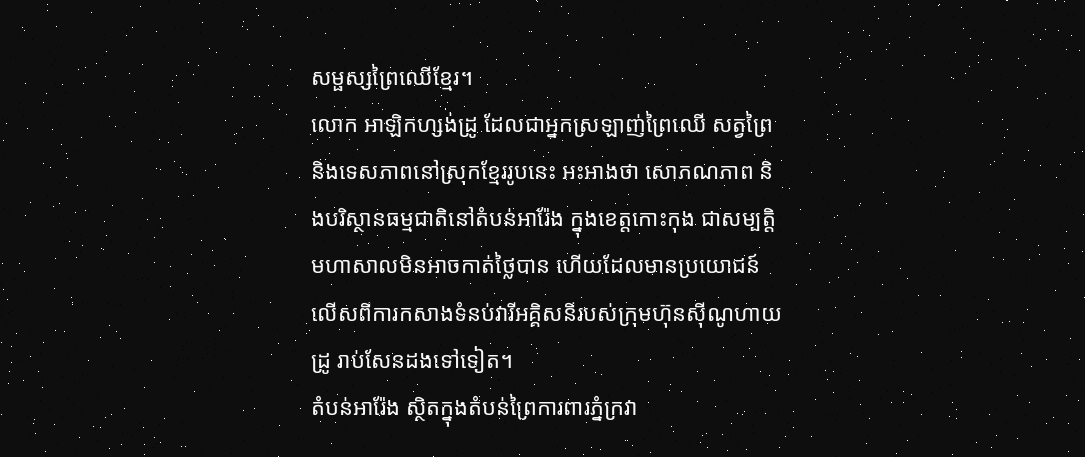សម្ផស្សព្រៃឈើខ្មែរ។
លោក អាឡិកហ្សង់ដ្រូ ដែលជាអ្នកស្រឡាញ់ព្រៃឈើ សត្វព្រៃ និងទេសភាពនៅស្រុកខ្មែររូបនេះ អះអាងថា សោភណភាព និងបរិស្ថានធម្មជាតិនៅតំបន់អារ៉ែង ក្នុងខេត្តកោះកុង ជាសម្បត្តិមហាសាលមិនអាចកាត់ថ្លៃបាន ហើយដែលមានប្រយោជន៍លើសពីការកសាងទំនប់វារីអគ្គិសនីរបស់ក្រុមហ៊ុនស៊ីណូហាយដ្រូ រាប់សែនដងទៅទៀត។
តំបន់អារ៉ែង ស្ថិតក្នុងតំបន់ព្រៃការពារភ្នំក្រវា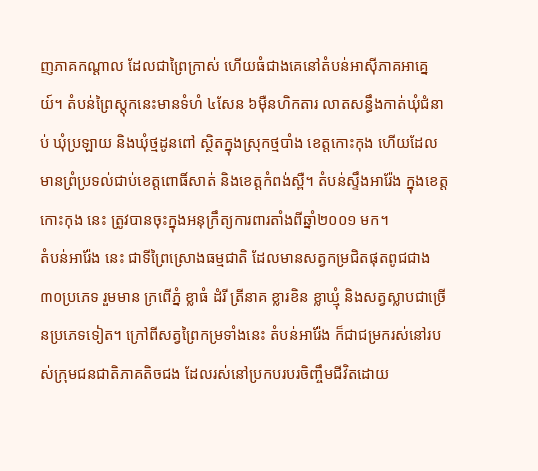ញភាគកណ្ដាល ដែលជាព្រៃក្រាស់ ហើយធំជាងគេនៅតំបន់អាស៊ីភាគអាគ្នេយ៍។ តំបន់ព្រៃស្តុកនេះមានទំហំ ៤សែន ៦ម៉ឺនហិកតារ លាតសន្ធឹងកាត់ឃុំជំនាប់ ឃុំប្រឡាយ និងឃុំថ្មដូនពៅ ស្ថិតក្នុងស្រុកថ្មបាំង ខេត្តកោះកុង ហើយដែលមានព្រំប្រទល់ជាប់ខេត្តពោធិ៍សាត់ និងខេត្តកំពង់ស្ពឺ។ តំបន់ស្ទឹងអារ៉ែង ក្នុងខេត្តកោះកុង នេះ ត្រូវបានចុះក្នុងអនុក្រឹត្យការពារតាំងពីឆ្នាំ២០០១ មក។
តំបន់អារ៉ែង នេះ ជាទីព្រៃស្រោងធម្មជាតិ ដែលមានសត្វកម្រជិតផុតពូជជាង ៣០ប្រភេទ រួមមាន ក្រពើភ្នំ ខ្លាធំ ដំរី ត្រីនាគ ខ្លារខិន ខ្លាឃ្មុំ និងសត្វស្លាបជាច្រើនប្រភេទទៀត។ ក្រៅពីសត្វព្រៃកម្រទាំងនេះ តំបន់អារ៉ែង ក៏ជាជម្រករស់នៅរបស់ក្រុមជនជាតិភាគតិចជង ដែលរស់នៅប្រកបរបរចិញ្ចឹមជីវិតដោយ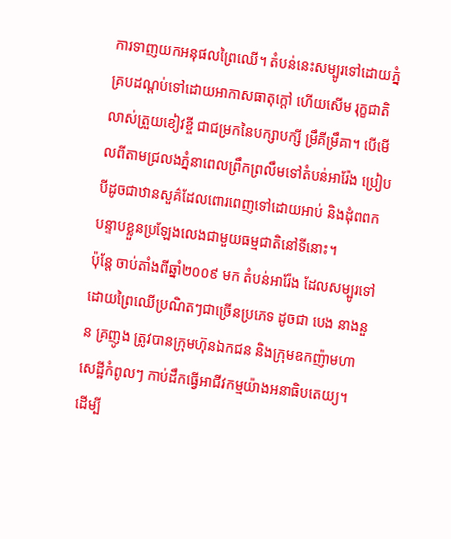ការទាញយកអនុផលព្រៃឈើ។ តំបន់នេះសម្បូរទៅដោយភ្នំ គ្របដណ្ដប់ទៅដោយអាកាសធាតុក្តៅ ហើយសើម រុក្ខជាតិលាស់ត្រួយខៀវខ្ចី ជាជម្រកនៃបក្សាបក្សី ម្រឹគីម្រឹគា។ បើមើលពីតាមជ្រលងភ្នំនាពេលព្រឹកព្រលឹមទៅតំបន់អារ៉ែង ប្រៀបបីដូចជាឋានសួគ៌ដែលពោរពេញទៅដោយអាប់ និងដុំពពក បន្ទាបខ្លួនប្រឡែងលេងជាមួយធម្មជាតិនៅទីនោះ។
ប៉ុន្តែ ចាប់តាំងពីឆ្នាំ២០០៩ មក តំបន់អារ៉ែង ដែលសម្បូរទៅដោយព្រៃឈើប្រណិតៗជាច្រើនប្រភេទ ដូចជា បេង នាងនួន គ្រញូង ត្រូវបានក្រុមហ៊ុនឯកជន និងក្រុមឧកញ៉ាមហាសេដ្ឋីកំពូលៗ កាប់ដឹកធ្វើអាជីវកម្មយ៉ាងអនាធិបតេយ្យ។
ដើម្បី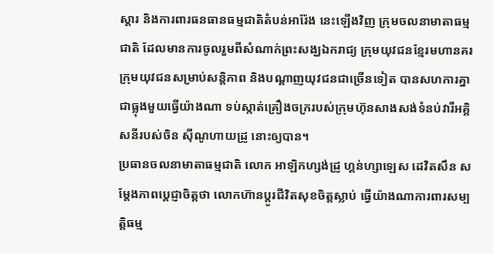ស្ដារ និងការពារធនធានធម្មជាតិតំបន់អារ៉ែង នេះឡើងវិញ ក្រុមចលនាមាតាធម្មជាតិ ដែលមានការចូលរួមពីសំណាក់ព្រះសង្ឃឯករាជ្យ ក្រុមយុវជនខ្មែរមហានគរ ក្រុមយុវជនសម្រាប់សន្តិភាព និងបណ្ដាញយុវជនជាច្រើនទៀត បានសហការគ្នាជាធ្លុងមួយធ្វើយ៉ាងណា ទប់ស្កាត់គ្រឿងចក្ររបស់ក្រុមហ៊ុនសាងសង់ទំនប់វារីអគ្គិសនីរបស់ចិន ស៊ីណូហាយដ្រូ នោះឲ្យបាន។
ប្រធានចលនាមាតាធម្មជាតិ លោក អាឡិកហ្សង់ដ្រូ ហ្គន់ហ្សាឡេស ដេវិតសឹន សម្ដែងភាពប្ដេជ្ញាចិត្តថា លោកហ៊ានប្ដូរជីវិតសុខចិត្តស្លាប់ ធ្វើយ៉ាងណាការពារសម្បត្តិធម្ម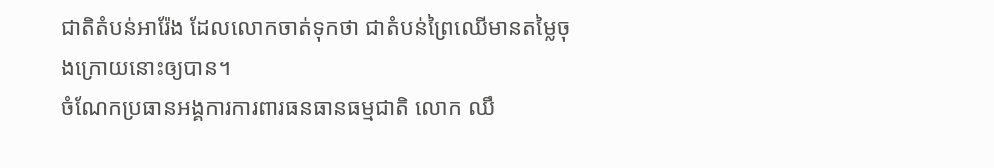ជាតិតំបន់អារ៉ែង ដែលលោកចាត់ទុកថា ជាតំបន់ព្រៃឈើមានតម្លៃចុងក្រោយនោះឲ្យបាន។
ចំណែកប្រធានអង្គការការពារធនធានធម្មជាតិ លោក ឈឹ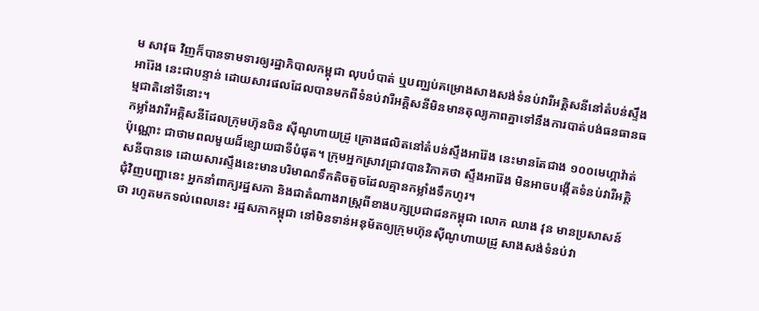ម សាវុធ វិញក៏បានទាមទារឲ្យរដ្ឋាភិបាលកម្ពុជា លុបបំបាត់ ឬបញ្ឈប់គម្រោងសាងសង់ទំនប់វារីអគ្គិសនីនៅតំបន់ស្ទឹងអារ៉ែង នេះជាបន្ទាន់ ដោយសារផលដែលបានមកពីទំនប់វារីអគ្គិសនីមិនមានតុល្យភាពគ្នាទៅនឹងការបាត់បង់ធនធានធម្មជាតិនៅទីនោះ។
កម្លាំងវារីអគ្គិសនីដែលក្រុមហ៊ុនចិន ស៊ីណូហាយដ្រូ គ្រោងផលិតនៅតំបន់ស្ទឹងអារ៉ែង នេះមានតែជាង ១០០មេហ្គាវ៉ាត់ប៉ុណ្ណោះ ជាថាមពលមួយដ៏ខ្សោយជាទីបំផុត។ ក្រុមអ្នកស្រាវជ្រាវបានវិភាគថា ស្ទឹងអារ៉ែង មិនអាចបង្កើតទំនប់វារីអគ្គិសនីបានទេ ដោយសារស្ទឹងនេះមានបរិមាណទឹកតិចតួចដែលគ្មានកម្លាំងទឹកហូរ។
ជុំវិញបញ្ហានេះ អ្នកនាំពាក្យរដ្ឋសភា និងជាតំណាងរាស្ត្រពីខាងបក្សប្រជាជនកម្ពុជា លោក ឈាង វុន មានប្រសាសន៍ថា រហូតមកទល់ពេលនេះ រដ្ឋសភាកម្ពុជា នៅមិនទាន់អនុម័តឲ្យក្រុមហ៊ុនស៊ីណូហាយដ្រូ សាងសង់ទំនប់វា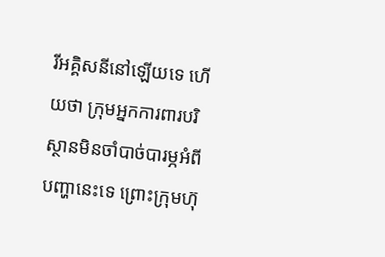រីអគ្គិសនីនៅឡើយទេ ហើយថា ក្រុមអ្នកការពារបរិស្ថានមិនចាំបាច់បារម្ភអំពីបញ្ហានេះទេ ព្រោះក្រុមហ៊ុ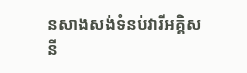នសាងសង់ទំនប់វារីអគ្គិសនី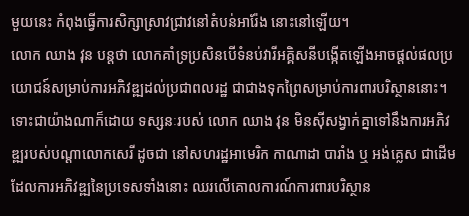មួយនេះ កំពុងធ្វើការសិក្សាស្រាវជ្រាវនៅតំបន់អារ៉ែង នោះនៅឡើយ។
លោក ឈាង វុន បន្តថា លោកគាំទ្រប្រសិនបើទំនប់វារីអគ្គិសនីបង្កើតឡើងអាចផ្តល់ផលប្រយោជន៍សម្រាប់ការអភិវឌ្ឍដល់ប្រជាពលរដ្ឋ ជាជាងទុកព្រៃសម្រាប់ការពារបរិស្ថាននោះ។ ទោះជាយ៉ាងណាក៏ដោយ ទស្សនៈរបស់ លោក ឈាង វុន មិនស៊ីសង្វាក់គ្នាទៅនឹងការអភិវឌ្ឍរបស់បណ្ដាលោកសេរី ដូចជា នៅសហរដ្ឋអាមេរិក កាណាដា បារាំង ឬ អង់គ្លេស ជាដើម ដែលការអភិវឌ្ឍនៃប្រទេសទាំងនោះ ឈរលើគោលការណ៍ការពារបរិស្ថាន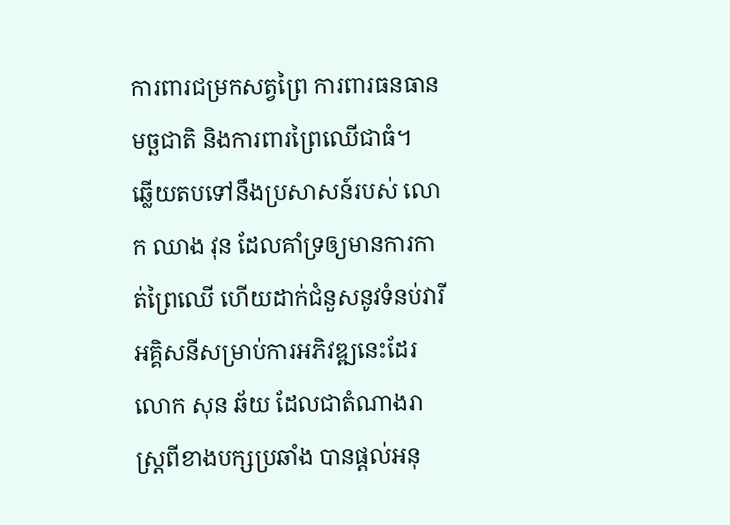ការពារជម្រកសត្វព្រៃ ការពារធនធានមច្ឆជាតិ និងការពារព្រៃឈើជាធំ។
ឆ្លើយតបទៅនឹងប្រសាសន៍របស់ លោក ឈាង វុន ដែលគាំទ្រឲ្យមានការកាត់ព្រៃឈើ ហើយដាក់ជំនួសនូវទំនប់វារីអគ្គិសនីសម្រាប់ការអភិវឌ្ឍនេះដែរ លោក សុន ឆ័យ ដែលជាតំណាងរាស្ត្រពីខាងបក្សប្រឆាំង បានផ្តល់អនុ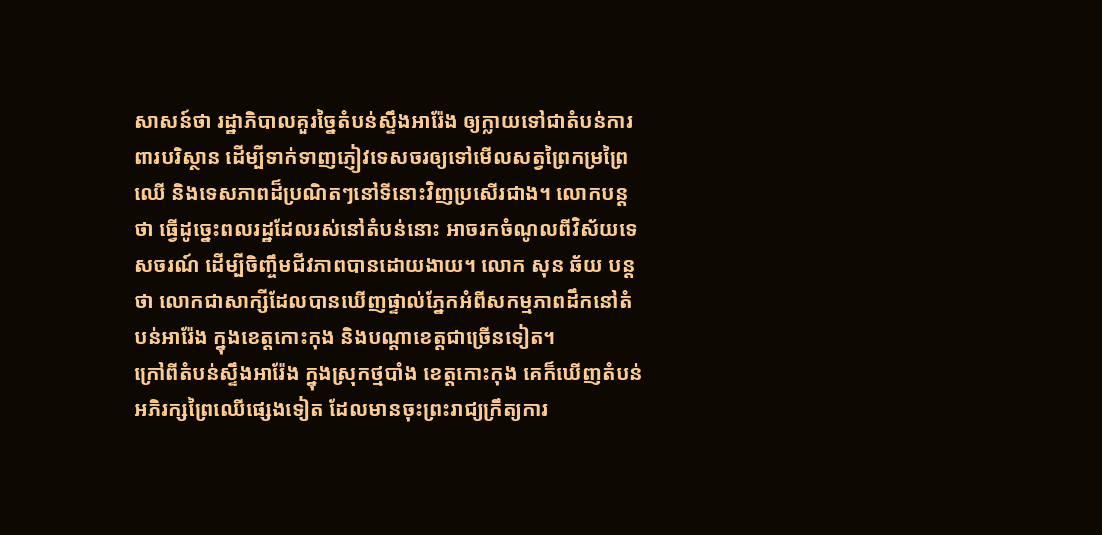សាសន៍ថា រដ្ឋាភិបាលគួរច្នៃតំបន់ស្ទឹងអារ៉ែង ឲ្យក្លាយទៅជាតំបន់ការពារបរិស្ថាន ដើម្បីទាក់ទាញភ្ញៀវទេសចរឲ្យទៅមើលសត្វព្រៃកម្រព្រៃឈើ និងទេសភាពដ៏ប្រណិតៗនៅទីនោះវិញប្រសើរជាង។ លោកបន្តថា ធ្វើដូច្នេះពលរដ្ឋដែលរស់នៅតំបន់នោះ អាចរកចំណូលពីវិស័យទេសចរណ៍ ដើម្បីចិញ្ចឹមជីវភាពបានដោយងាយ។ លោក សុន ឆ័យ បន្តថា លោកជាសាក្សីដែលបានឃើញផ្ទាល់ភ្នែកអំពីសកម្មភាពដឹកនៅតំបន់អារ៉ែង ក្នុងខេត្តកោះកុង និងបណ្ដាខេត្តជាច្រើនទៀត។
ក្រៅពីតំបន់ស្ទឹងអារ៉ែង ក្នុងស្រុកថ្មបាំង ខេត្តកោះកុង គេក៏ឃើញតំបន់អភិរក្សព្រៃឈើផ្សេងទៀត ដែលមានចុះព្រះរាជ្យក្រឹត្យការ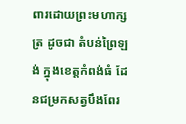ពារដោយព្រះមហាក្សត្រ ដូចជា តំបន់ព្រៃឡង់ ក្នុងខេត្តកំពង់ធំ ដែនជម្រកសត្វបឹងពែរ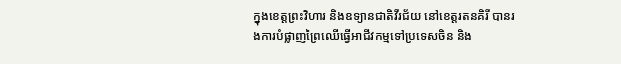ក្នុងខេត្តព្រះវិហារ និងឧទ្យានជាតិវីរជ័យ នៅខេត្តរតនគិរី បានរងការបំផ្លាញព្រៃឈើធ្វើអាជីវកម្មទៅប្រទេសចិន និង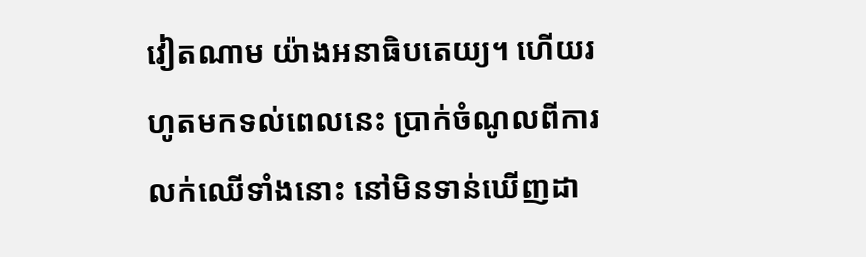វៀតណាម យ៉ាងអនាធិបតេយ្យ។ ហើយរហូតមកទល់ពេលនេះ ប្រាក់ចំណូលពីការលក់ឈើទាំងនោះ នៅមិនទាន់ឃើញដា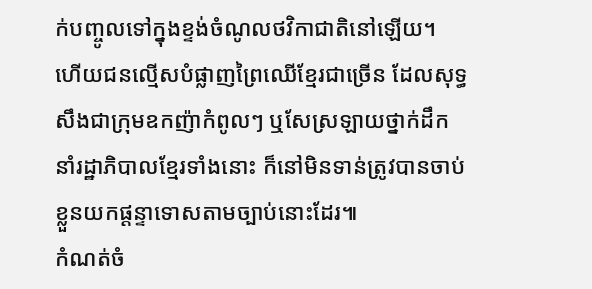ក់បញ្ចូលទៅក្នុងខ្ទង់ចំណូលថវិកាជាតិនៅឡើយ។ ហើយជនល្មើសបំផ្លាញព្រៃឈើខ្មែរជាច្រើន ដែលសុទ្ធសឹងជាក្រុមឧកញ៉ាកំពូលៗ ឬសែស្រឡាយថ្នាក់ដឹកនាំរដ្ឋាភិបាលខ្មែរទាំងនោះ ក៏នៅមិនទាន់ត្រូវបានចាប់ខ្លួនយកផ្ដន្ទាទោសតាមច្បាប់នោះដែរ៕
កំណត់ចំ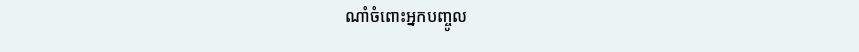ណាំចំពោះអ្នកបញ្ចូល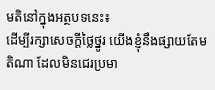មតិនៅក្នុងអត្ថបទនេះ៖
ដើម្បីរក្សាសេចក្ដីថ្លៃថ្នូរ យើងខ្ញុំនឹងផ្សាយតែមតិណា ដែលមិនជេរប្រមា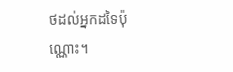ថដល់អ្នកដទៃប៉ុណ្ណោះ។